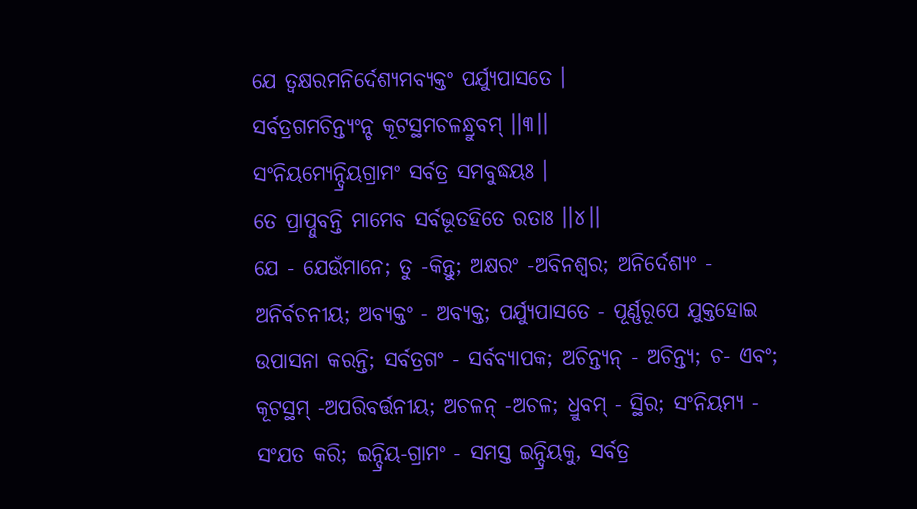ଯେ ତ୍ୱକ୍ଷରମନିର୍ଦେଶ୍ୟମବ୍ୟକ୍ତଂ ପର୍ଯ୍ୟୁପାସତେ ।
ସର୍ବତ୍ରଗମଚିନ୍ତ୍ୟଂନ୍ଚ କୂଟସ୍ଥମଚଳନ୍ଧ୍ରୁବମ୍ ।।୩।।
ସଂନିୟମ୍ୟେନ୍ଦ୍ରିୟଗ୍ରାମଂ ସର୍ବତ୍ର ସମବୁଦ୍ଧୟଃ ।
ତେ ପ୍ରାପ୍ନୁବନ୍ତି ମାମେବ ସର୍ବଭୂତହିତେ ରତାଃ ।।୪।।
ଯେ - ଯେଉଁମାନେ; ତୁ -କିନ୍ତୁ; ଅକ୍ଷରଂ -ଅବିନଶ୍ୱର; ଅନିର୍ଦେଶ୍ୟଂ - ଅନିର୍ବଚନୀୟ; ଅବ୍ୟକ୍ତଂ - ଅବ୍ୟକ୍ତ; ପର୍ଯ୍ୟୁପାସତେ - ପୂର୍ଣ୍ଣରୂପେ ଯୁକ୍ତହୋଇ ଉପାସନା କରନ୍ତି; ସର୍ବତ୍ରଗଂ - ସର୍ବବ୍ୟାପକ; ଅଚିନ୍ତ୍ୟନ୍ - ଅଚିନ୍ତ୍ୟ; ଚ- ଏବଂ; କୂଟସ୍ଥମ୍ -ଅପରିବର୍ତ୍ତନୀୟ; ଅଚଳନ୍ -ଅଚଳ; ଧ୍ରୁବମ୍ - ସ୍ଥିର; ସଂନିୟମ୍ୟ - ସଂଯତ କରି; ଇନ୍ଦ୍ରିୟ-ଗ୍ରାମଂ - ସମସ୍ତ ଇନ୍ଦ୍ରିୟକୁ, ସର୍ବତ୍ର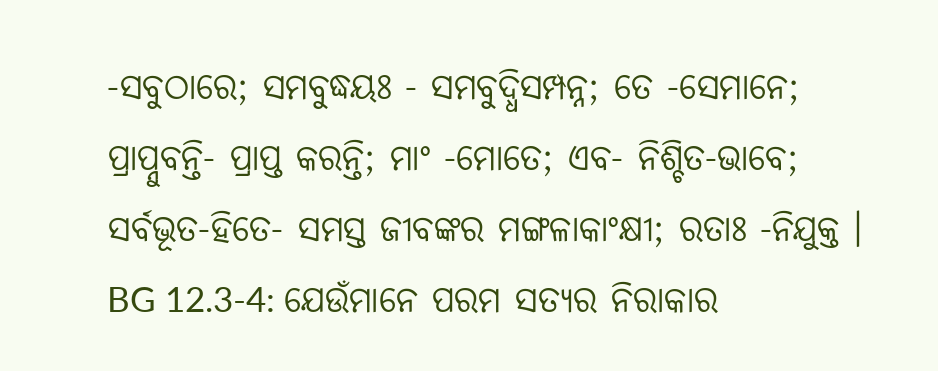-ସବୁଠାରେ; ସମବୁଦ୍ଧୟଃ - ସମବୁଦ୍ଧିସମ୍ପନ୍ନ; ତେ -ସେମାନେ; ପ୍ରାପ୍ନୁବନ୍ତି- ପ୍ରାପ୍ତ କରନ୍ତି; ମାଂ -ମୋତେ; ଏବ- ନିଶ୍ଚିତ-ଭାବେ; ସର୍ବଭୂତ-ହିତେ- ସମସ୍ତ ଜୀବଙ୍କର ମଙ୍ଗଳାକାଂକ୍ଷୀ; ରତାଃ -ନିଯୁକ୍ତ ।
BG 12.3-4: ଯେଉଁମାନେ ପରମ ସତ୍ୟର ନିରାକାର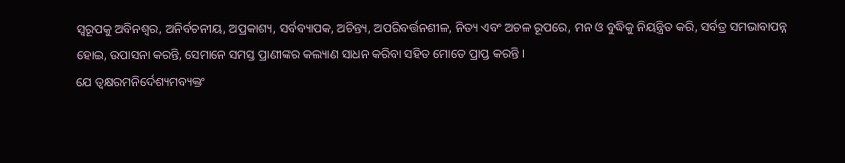ସ୍ୱରୂପକୁ ଅବିନଶ୍ୱର, ଅନିର୍ବଚନୀୟ, ଅପ୍ରକାଶ୍ୟ, ସର୍ବବ୍ୟାପକ, ଅଚିନ୍ତ୍ୟ, ଅପରିବର୍ତ୍ତନଶୀଳ, ନିତ୍ୟ ଏବଂ ଅଚଳ ରୂପରେ, ମନ ଓ ବୁଦ୍ଧିକୁ ନିୟନ୍ତ୍ରିତ କରି, ସର୍ବତ୍ର ସମଭାବାପନ୍ନ ହୋଇ, ଉପାସନା କରନ୍ତି, ସେମାନେ ସମସ୍ତ ପ୍ରାଣୀଙ୍କର କଲ୍ୟାଣ ସାଧନ କରିବା ସହିତ ମୋତେ ପ୍ରାପ୍ତ କରନ୍ତି ।
ଯେ ତ୍ୱକ୍ଷରମନିର୍ଦେଶ୍ୟମବ୍ୟକ୍ତଂ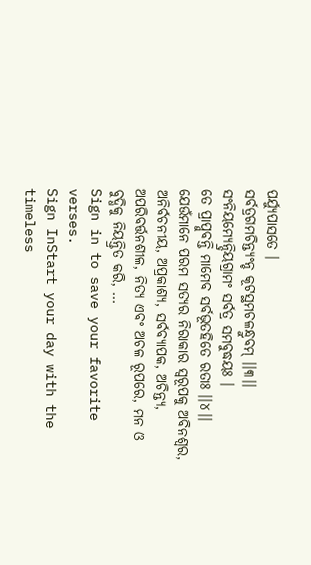ପର୍ଯ୍ୟୁପାସତେ ।
ସର୍ବତ୍ରଗମଚିନ୍ତ୍ୟଂନ୍ଚ କୂଟସ୍ଥମଚଳନ୍ଧ୍ରୁବମ୍ ।।୩।।
ସଂନିୟମ୍ୟେନ୍ଦ୍ରିୟଗ୍ରାମଂ ସର୍ବତ୍ର ସମବୁଦ୍ଧୟଃ ।
ତେ ପ୍ରାପ୍ନୁବନ୍ତି ମାମେବ ସର୍ବଭୂତହିତେ ରତାଃ ।।୪।।
ଯେଉଁମାନେ ପରମ ସତ୍ୟର ନିରାକାର ସ୍ୱରୂପକୁ ଅବିନଶ୍ୱର, ଅନିର୍ବଚନୀୟ, ଅପ୍ରକାଶ୍ୟ, ସର୍ବବ୍ୟାପକ, ଅଚିନ୍ତ୍ୟ, ଅପରିବର୍ତ୍ତନଶୀଳ, ନିତ୍ୟ ଏବଂ ଅଚଳ ରୂପରେ, ମନ ଓ ବୁଦ୍ଧିକୁ ନିୟନ୍ତ୍ରିତ କରି, …
Sign in to save your favorite verses.
Sign InStart your day with the timeless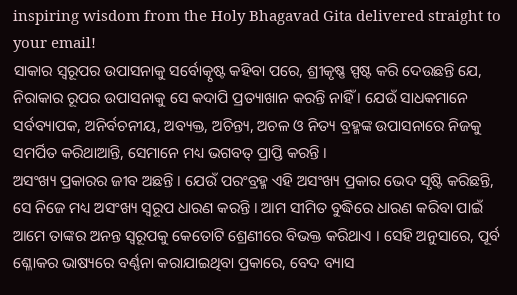inspiring wisdom from the Holy Bhagavad Gita delivered straight to your email!
ସାକାର ସ୍ୱରୂପର ଉପାସନାକୁ ସର୍ବୋତ୍କୃଷ୍ଟ କହିବା ପରେ, ଶ୍ରୀକୃଷ୍ଣ ସ୍ପଷ୍ଟ କରି ଦେଉଛନ୍ତି ଯେ, ନିରାକାର ରୂପର ଉପାସନାକୁ ସେ କଦାପି ପ୍ରତ୍ୟାଖାନ କରନ୍ତି ନାହିଁ । ଯେଉଁ ସାଧକମାନେ ସର୍ବବ୍ୟାପକ, ଅନିର୍ବଚନୀୟ, ଅବ୍ୟକ୍ତ, ଅଚିନ୍ତ୍ୟ, ଅଚଳ ଓ ନିତ୍ୟ ବ୍ରହ୍ମଙ୍କ ଉପାସନାରେ ନିଜକୁ ସମର୍ପିତ କରିଥାଆନ୍ତି, ସେମାନେ ମଧ୍ୟ ଭଗବତ୍ ପ୍ରାପ୍ତି କରନ୍ତି ।
ଅସଂଖ୍ୟ ପ୍ରକାରର ଜୀବ ଅଛନ୍ତି । ଯେଉଁ ପରଂବ୍ରହ୍ମ ଏହି ଅସଂଖ୍ୟ ପ୍ରକାର ଭେଦ ସୃଷ୍ଟି କରିଛନ୍ତି, ସେ ନିଜେ ମଧ୍ୟ ଅସଂଖ୍ୟ ସ୍ୱରୂପ ଧାରଣ କରନ୍ତି । ଆମ ସୀମିତ ବୁଦ୍ଧିରେ ଧାରଣ କରିବା ପାଇଁ ଆମେ ତାଙ୍କର ଅନନ୍ତ ସ୍ୱରୂପକୁ କେତୋଟି ଶ୍ରେଣୀରେ ବିଭକ୍ତ କରିଥାଏ । ସେହି ଅନୁସାରେ, ପୂର୍ବ ଶ୍ଳୋକର ଭାଷ୍ୟରେ ବର୍ଣ୍ଣନା କରାଯାଇଥିବା ପ୍ରକାରେ, ବେଦ ବ୍ୟାସ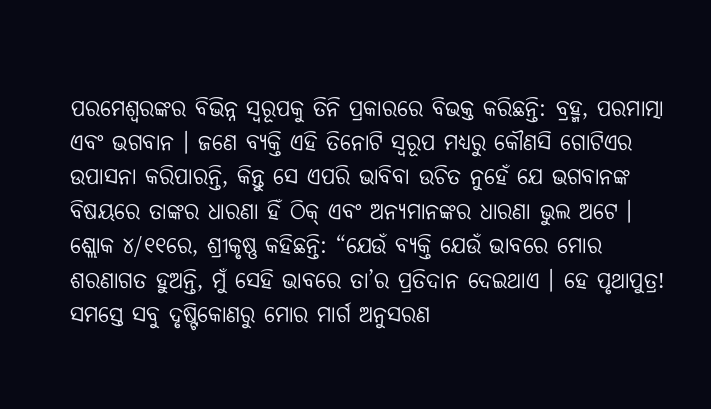ପରମେଶ୍ୱରଙ୍କର ବିଭିନ୍ନ ସ୍ୱରୂପକୁ ତିନି ପ୍ରକାରରେ ବିଭକ୍ତ କରିଛନ୍ତି: ବ୍ରହ୍ମ, ପରମାତ୍ମା ଏବଂ ଭଗବାନ । ଜଣେ ବ୍ୟକ୍ତି ଏହି ତିନୋଟି ସ୍ୱରୂପ ମଧ୍ୟରୁ କୌଣସି ଗୋଟିଏର ଉପାସନା କରିପାରନ୍ତି, କିନ୍ତୁ ସେ ଏପରି ଭାବିବା ଉଚିତ ନୁହେଁ ଯେ ଭଗବାନଙ୍କ ବିଷୟରେ ତାଙ୍କର ଧାରଣା ହିଁ ଠିକ୍ ଏବଂ ଅନ୍ୟମାନଙ୍କର ଧାରଣା ଭୁଲ ଅଟେ ।
ଶ୍ଲୋକ ୪/୧୧ରେ, ଶ୍ରୀକୃଷ୍ଣ କହିଛନ୍ତି: “ଯେଉଁ ବ୍ୟକ୍ତି ଯେଉଁ ଭାବରେ ମୋର ଶରଣାଗତ ହୁଅନ୍ତି, ମୁଁ ସେହି ଭାବରେ ତା’ର ପ୍ରତିଦାନ ଦେଇଥାଏ । ହେ ପୃଥାପୁତ୍ର! ସମସ୍ତେ ସବୁ ଦୃଷ୍ଟିକୋଣରୁ ମୋର ମାର୍ଗ ଅନୁସରଣ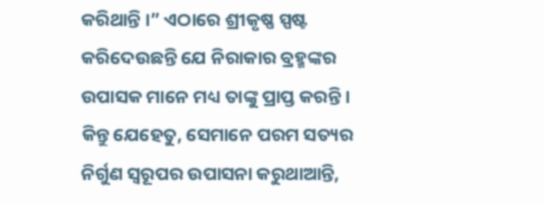କରିଥାନ୍ତି ।” ଏଠାରେ ଶ୍ରୀକୃଷ୍ଣ ସ୍ପଷ୍ଟ କରିଦେଉଛନ୍ତି ଯେ ନିରାକାର ବ୍ରହ୍ମଙ୍କର ଉପାସକ ମାନେ ମଧ୍ୟ ତାଙ୍କୁ ପ୍ରାପ୍ତ କରନ୍ତି । କିନ୍ତୁ ଯେହେତୁ, ସେମାନେ ପରମ ସତ୍ୟର ନିର୍ଗୁଣ ସ୍ୱରୂପର ଉପାସନା କରୁଥାଆନ୍ତି,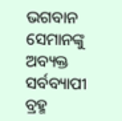ଭଗବାନ ସେମାନଙ୍କୁ ଅବ୍ୟକ୍ତ ସର୍ବବ୍ୟାପୀ ବ୍ରହ୍ମ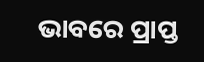ଭାବରେ ପ୍ରାପ୍ତ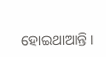ହୋଇଥାଆନ୍ତି ।